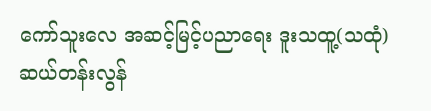ကော်သူးလေ အဆင့်မြင့်ပညာရေး ဒူးသထူ့(သထုံ) ဆယ်တန်းလွန်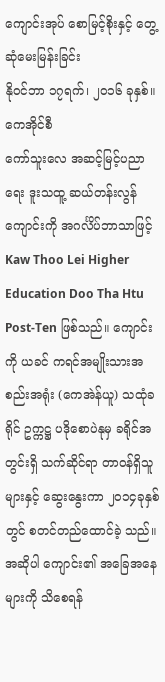ကျောင်းအုပ် စောမြင့်စိုးနှင့် တွေ့ဆုံမေးမြန်းခြင်း
နိုဝင်ဘာ ၁၇ရက်၊ ၂၀၁၆ ခုနှစ်။ ကေအိုင်စီ
ကော်သူးလေ အဆင့်မြင့်ပညာရေး ဒူးသထူ့ ဆယ်တန်းလွန်ကျောင်းကို အဂင်္လိပ်ဘာသာဖြင့် Kaw Thoo Lei Higher Education Doo Tha Htu Post-Ten ဖြစ်သည်။ ကျောင်းကို ယခင် ကရင်အမျိုးသားအစည်းအရုံး (ကေအဲန်ယူ) သထုံခရိုင် ဥက္ကဋ္ဌ ပဒိုစောပဲနုမှ ခရိုင်အတွင်းရှိ သက်ဆိုင်ရာ တာဝန်ရှိသူများနှင့် ဆွေးနွေးကာ ၂၀၁၄ခုနှစ်တွင် စတင်တည်ထောင်ခဲ့ သည်။
အဆိုပါ ကျောင်း၏ အခြေအနေများကို သိစေရန်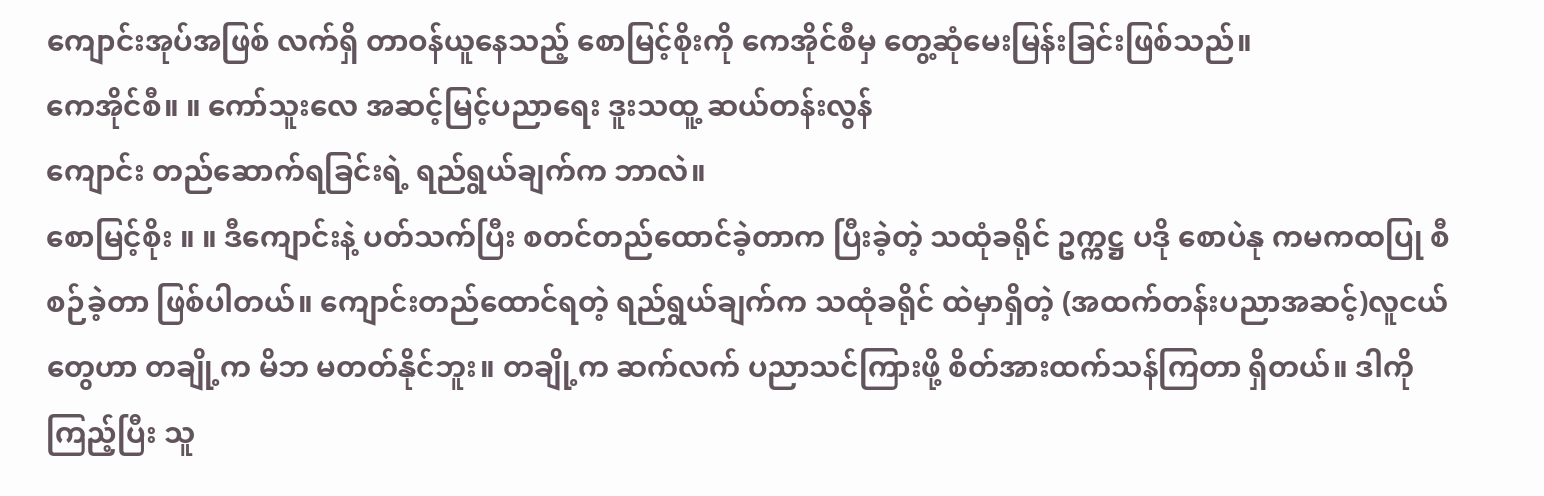ကျောင်းအုပ်အဖြစ် လက်ရှိ တာဝန်ယူနေသည့် စောမြင့်စိုးကို ကေအိုင်စီမှ တွေ့ဆုံမေးမြန်းခြင်းဖြစ်သည်။
ကေအိုင်စီ။ ။ ကော်သူးလေ အဆင့်မြင့်ပညာရေး ဒူးသထူ့ ဆယ်တန်းလွန်
ကျောင်း တည်ဆောက်ရခြင်းရဲ့ ရည်ရွယ်ချက်က ဘာလဲ။
စောမြင့်စိုး ။ ။ ဒီကျောင်းနဲ့ ပတ်သက်ပြီး စတင်တည်ထောင်ခဲ့တာက ပြီးခဲ့တဲ့ သထုံခရိုင် ဥက္ကဋ္ဌ ပဒို စောပဲနု ကမကထပြု စီစဉ်ခဲ့တာ ဖြစ်ပါတယ်။ ကျောင်းတည်ထောင်ရတဲ့ ရည်ရွယ်ချက်က သထုံခရိုင် ထဲမှာရှိတဲ့ (အထက်တန်းပညာအဆင့်)လူငယ်တွေဟာ တချို့က မိဘ မတတ်နိုင်ဘူး။ တချို့က ဆက်လက် ပညာသင်ကြားဖို့ စိတ်အားထက်သန်ကြတာ ရှိတယ်။ ဒါကို ကြည့်ပြီး သူ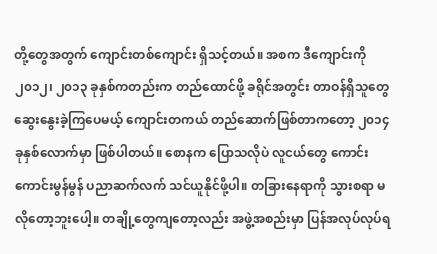တို့တွေအတွက် ကျောင်းတစ်ကျောင်း ရှိသင့်တယ်။ အစက ဒီကျောင်းကို ၂၀၁၂၊ ၂၀၁၃ ခုနှစ်ကတည်းက တည်ထောင်ဖို့ ခရိုင်အတွင်း တာဝန်ရှိသူတွေ ဆွေးနွေးခဲ့ကြပေမယ့် ကျောင်းတကယ် တည်ဆောက်ဖြစ်တာကတော့ ၂၀၁၄ ခုနှစ်လောက်မှာ ဖြစ်ပါတယ်။ စောနက ပြောသလိုပဲ လူငယ်တွေ ကောင်းကောင်းမွန်မွန် ပညာဆက်လက် သင်ယူနိုင်ဖို့ပါ။ တခြားနေရာကို သွားစရာ မလိုတော့ဘူးပေါ့။ တချို့တွေကျတော့လည်း အဖွဲ့အစည်းမှာ ပြန်အလုပ်လုပ်ရ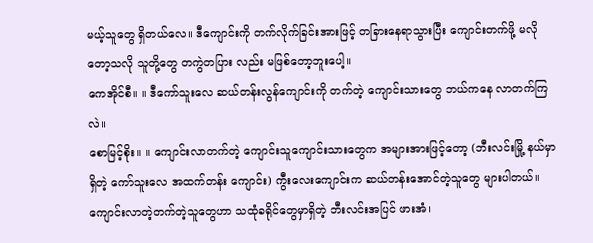မယ့်သူတွေ ရှိတယ်လေ။ ဒီကျောင်းကို တက်လိုက်ခြင်းအားဖြင့် တခြားနေရာသွားပြီး ကျောင်းတက်ဖို့ မလိုတော့သလို သူတို့တွေ တကွဲတပြား လည်း မဖြစ်တော့ဘူးပေါ့။
ကေအိုင်စီ။ ။ ဒီကော်သူးလေ ဆယ်တန်းလွန်ကျောင်းကို တက်တဲ့ ကျောင်းသားတွေ ဘယ်ကနေ လာတက်ကြလဲ။
စောမြင့်စိုး။ ။ ကျောင်းလာတက်တဲ့ ကျောင်းသူကျောင်းသားတွေက အများအားဖြင့်တော့ (ဘီးလင်းမြို့ နယ်မှာရှိတဲ့ ကော်သူးလေ အထက်တန်း ကျောင်း) ကွီးလေးကျောင်းက ဆယ်တန်းအောင်တဲ့သူတွေ များပါတယ်။ ကျောင်းလာတဲ့တက်တဲ့သူတွေဟာ သထုံခရိုင်တွေမှာရှိတဲ့ ဘီးလင်းအပြင် ဖားအံ၊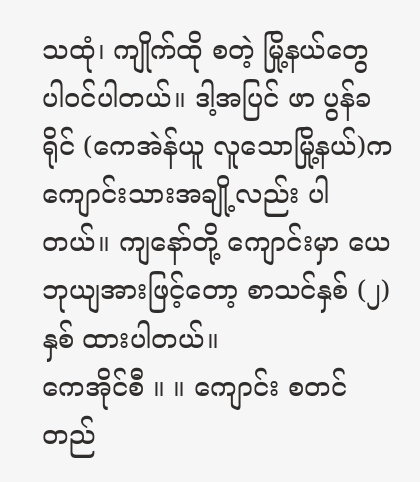သထုံ၊ ကျိုက်ထို စတဲ့ မြို့နယ်တွေ ပါဝင်ပါတယ်။ ဒါ့အပြင် ဖာ ပွန်ခရိုင် (ကေအဲန်ယူ လူသောမြို့နယ်)က ကျောင်းသားအချို့လည်း ပါတယ်။ ကျနော်တို့ ကျောင်းမှာ ယေဘုယျအားဖြင့်တော့ စာသင်နှစ် (၂)နှစ် ထားပါတယ်။
ကေအိုင်စီ ။ ။ ကျောင်း စတင်တည်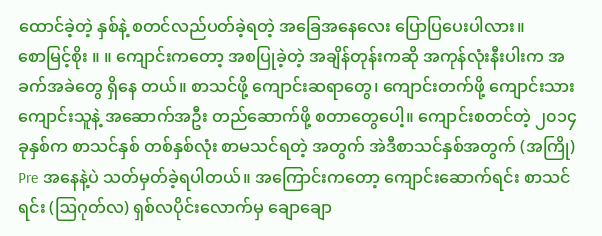ထောင်ခဲ့တဲ့ နှစ်နဲ့ စတင်လည်ပတ်ခဲ့ရတဲ့ အခြေအနေလေး ပြောပြပေးပါလား။
စောမြင့်စိုး ။ ။ ကျောင်းကတော့ အစပြုခဲ့တဲ့ အချိန်တုန်းကဆို အကုန်လုံးနီးပါးက အခက်အခဲတွေ ရှိနေ တယ်။ စာသင်ဖို့ ကျောင်းဆရာတွေ၊ ကျောင်းတက်ဖို့ ကျောင်းသားကျောင်းသူနဲ့ အဆောက်အဦး တည်ဆောက်ဖို့ စတာတွေပေါ့။ ကျောင်းစတင်တဲ့ ၂၀၁၄ ခုနှစ်က စာသင်နှစ် တစ်နှစ်လုံး စာမသင်ရတဲ့ အတွက် အဲဒီစာသင်နှစ်အတွက် (အကြို) Pre အနေနဲ့ပဲ သတ်မှတ်ခဲ့ရပါတယ်။ အကြောင်းကတော့ ကျောင်းဆောက်ရင်း စာသင်ရင်း (ဩဂုတ်လ) ရှစ်လပိုင်းလောက်မှ ချောချော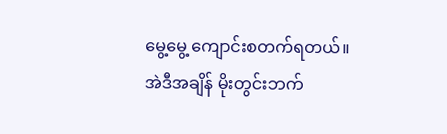မွေ့မွေ့ ကျောင်းစတက်ရတယ်။
အဲဒီအချိန် မိုးတွင်းဘက်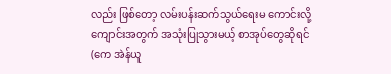လည်း ဖြစ်တော့ လမ်းပန်းဆက်သွယ်ရေးမ ကောင်းလို့ ကျောင်းအတွက် အသုံးပြုသွားမယ့် စာအုပ်တွေဆိုရင် (ကေ အဲန်ယူ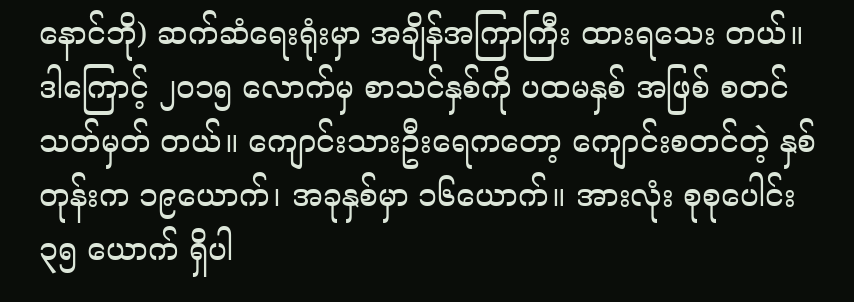နောင်ဘို) ဆက်ဆံရေးရုံးမှာ အချိန်အကြာကြီး ထားရသေး တယ်။ ဒါကြောင့် ၂၀၁၅ လောက်မှ စာသင်နှစ်ကို ပထမနှစ် အဖြစ် စတင်သတ်မှတ် တယ်။ ကျောင်းသားဦးရေကတော့ ကျောင်းစတင်တဲ့ နှစ်တုန်းက ၁၉ယောက်၊ အခုနှစ်မှာ ၁၆ယောက်။ အားလုံး စုစုပေါင်း ၃၅ ယောက် ရှိပါ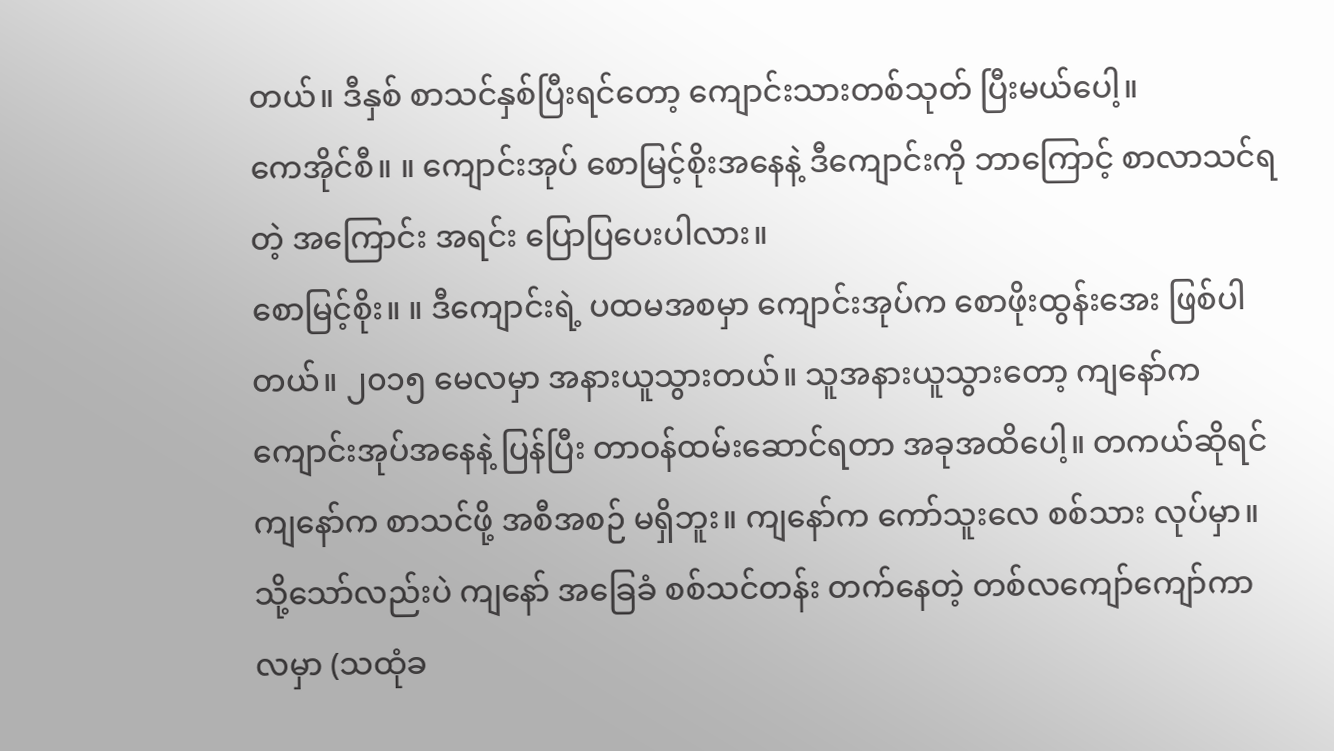တယ်။ ဒီနှစ် စာသင်နှစ်ပြီးရင်တော့ ကျောင်းသားတစ်သုတ် ပြီးမယ်ပေါ့။
ကေအိုင်စီ။ ။ ကျောင်းအုပ် စောမြင့်စိုးအနေနဲ့ ဒီကျောင်းကို ဘာကြောင့် စာလာသင်ရတဲ့ အကြောင်း အရင်း ပြောပြပေးပါလား။
စောမြင့်စိုး။ ။ ဒီကျောင်းရဲ့ ပထမအစမှာ ကျောင်းအုပ်က စောဖိုးထွန်းအေး ဖြစ်ပါတယ်။ ၂၀၁၅ မေလမှာ အနားယူသွားတယ်။ သူအနားယူသွားတော့ ကျနော်က ကျောင်းအုပ်အနေနဲ့ ပြန်ပြီး တာဝန်ထမ်းဆောင်ရတာ အခုအထိပေါ့။ တကယ်ဆိုရင် ကျနော်က စာသင်ဖို့ အစီအစဉ် မရှိဘူး။ ကျနော်က ကော်သူးလေ စစ်သား လုပ်မှာ။ သို့သော်လည်းပဲ ကျနော် အခြေခံ စစ်သင်တန်း တက်နေတဲ့ တစ်လကျော်ကျော်ကာလမှာ (သထုံခ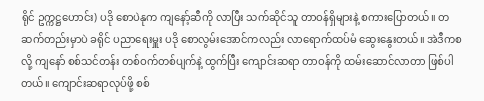ရိုင် ဥက္ကဋ္ဌဟောင်း) ပဒို စောပဲနုက ကျနော့်ဆီကို လာပြီး သက်ဆိုင်သူ တာဝန်ရှိများနဲ့ စကားပြောတယ်။ တဆက်တည်းမှာပဲ ခရိုင် ပညာရေးမှူး ပဒို စောလွမ်းအောင်ကလည်း လာရောက်ထပ်မံ ဆွေးနွေးတယ်။ အဲဒီကစလို့ ကျနော် စစ်သင်တန်း တစ်ဝက်တစ်ပျက်နဲ့ ထွက်ပြီး ကျောင်းဆရာ တာဝန်ကို ထမ်းဆောင်လာတာ ဖြစ်ပါတယ်။ ကျောင်းဆရာလုပ်ဖို့ စစ်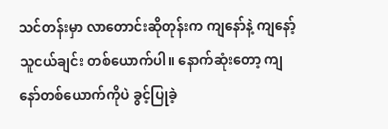သင်တန်းမှာ လာတောင်းဆိုတုန်းက ကျနော်နဲ့ ကျနော့်သူငယ်ချင်း တစ်ယောက်ပါ။ နောက်ဆုံးတော့ ကျနော်တစ်ယောက်ကိုပဲ ခွင့်ပြုခဲ့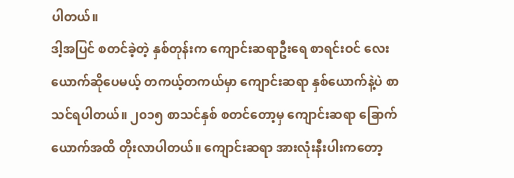ပါတယ်။
ဒါ့အပြင် စတင်ခဲ့တဲ့ နှစ်တုန်းက ကျောင်းဆရာဦးရေ စာရင်းဝင် လေးယောက်ဆိုပေမယ့် တကယ့်တကယ်မှာ ကျောင်းဆရာ နှစ်ယောက်နဲ့ပဲ စာသင်ရပါတယ်။ ၂၀၁၅ စာသင်နှစ် စတင်တော့မှ ကျောင်းဆရာ ခြောက်ယောက်အထိ တိုးလာပါတယ်။ ကျောင်းဆရာ အားလုံးနီးပါးကတော့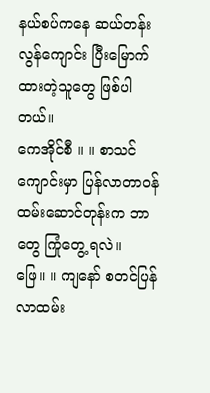နယ်စပ်ကနေ ဆယ်တန်းလွန်ကျောင်း ပြီးမြောက်ထားတဲ့သူတွေ ဖြစ်ပါတယ်။
ကေအိုင်စီ ။ ။ စာသင်ကျောင်းမှာ ပြန်လာတာဝန်ထမ်းဆောင်တုန်းက ဘာတွေ ကြုံတွေ့ ရလဲ။
ဖြေ။ ။ ကျနော် စတင်ပြန်လာထမ်း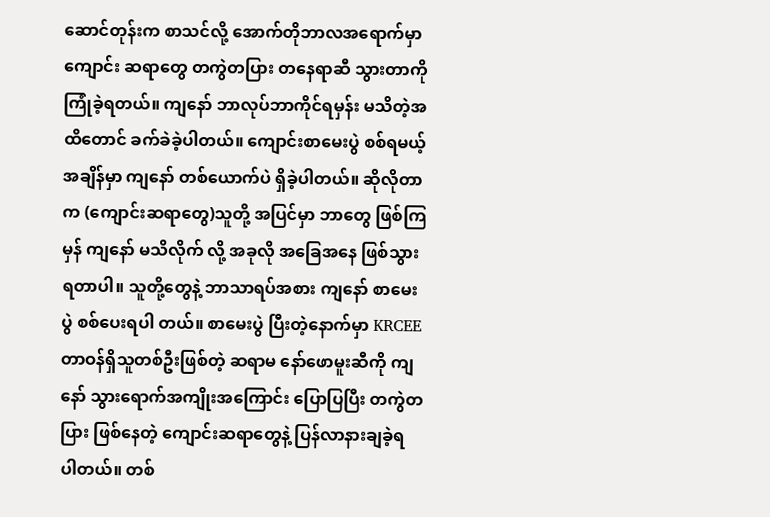ဆောင်တုန်းက စာသင်လို့ အောက်တိုဘာလအရောက်မှာ ကျောင်း ဆရာတွေ တကွဲတပြား တနေရာဆီ သွားတာကို ကြုံခဲ့ရတယ်။ ကျနော် ဘာလုပ်ဘာကိုင်ရမှန်း မသိတဲ့အထိတောင် ခက်ခဲခဲ့ပါတယ်။ ကျောင်းစာမေးပွဲ စစ်ရမယ့်အချိန်မှာ ကျနော် တစ်ယောက်ပဲ ရှိခဲ့ပါတယ်။ ဆိုလိုတာက (ကျောင်းဆရာတွေ)သူတို့ အပြင်မှာ ဘာတွေ ဖြစ်ကြမှန် ကျနော် မသိလိုက် လို့ အခုလို အခြေအနေ ဖြစ်သွားရတာပါ။ သူတို့တွေနဲ့ ဘာသာရပ်အစား ကျနော် စာမေးပွဲ စစ်ပေးရပါ တယ်။ စာမေးပွဲ ပြီးတဲ့နောက်မှာ KRCEE တာဝန်ရှိသူတစ်ဦးဖြစ်တဲ့ ဆရာမ နော်ဖောမူးဆီကို ကျနော် သွားရောက်အကျိုးအကြောင်း ပြောပြပြီး တကွဲတပြား ဖြစ်နေတဲ့ ကျောင်းဆရာတွေနဲ့ ပြန်လာနားချခဲ့ရ ပါတယ်။ တစ်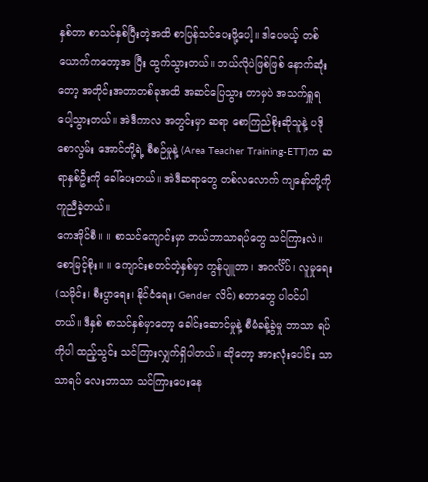နှစ်တာ စာသင်နှစ်ပြီးတဲ့အထိ စာပြန်သင်ပေးဖို့ပေါ့။ ဒါပေမယ့် တစ်ယောက်ကတော့အ ပြီး ထွက်သွားတယ်။ ဘယ်လိုပဲဖြစ်ဖြစ် နောက်ဆုံးတော့ အတိုင်းအတာတစ်ခုအထိ အဆင်ပြေသွား တာမှပဲ အသက်ရှူရ ပေါ့သွားတယ်။ အဲဒီကာလ အတွင်းမှာ ဆရာ စောကြည်စိုးဆိုသူနဲ့ ပဒိုစောလွမ်း အောင်တို့ရဲ့ စီစဉ်မှုနဲ့ (Area Teacher Training-ETT)က ဆရာနှစ်ဦးကို ခေါ်ပေးတယ်။ အဲဒီဆရာတွေ တစ်လလောက် ကျနော်တို့ကို ကူညီခဲ့တယ်။
ကေအိုင်စီ။ ။ စာသင်ကျောင်းမှာ ဘယ်ဘာသာရပ်တွေ သင်ကြားလဲ။
စောမြင့်စိုး။ ။ ကျောင်းစတင်တဲ့နှစ်မှာ ကွန်ပျူတာ၊ အဂင်္လိပ်၊ လူမှုရေး (သမိုင်း၊ စီးပွာရေး၊ နိုင်ငံရေး၊ Gender လိင်) စတာတွေ ပါဝင်ပါ တယ်။ ဒီနှစ် စာသင်နှစ်မှာတော့ ခေါင်းဆောင်မှုနဲ့ စီမံခန့်ခွဲမှု ဘာသာ ရပ်ကိုပါ ထည့်သွင်း သင်ကြားလျှက်ရှိပါတယ်။ ဆိုတော့ အားလုံးပေါင်း သာသာရပ် လေးဘာသာ သင်ကြားပေးနေ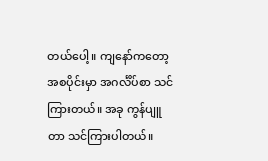တယ်ပေါ့။ ကျနော်ကတော့ အစပိုင်းမှာ အဂင်္လိပ်စာ သင်ကြားတယ်။ အခု ကွန်ပျူတာ သင်ကြားပါတယ်။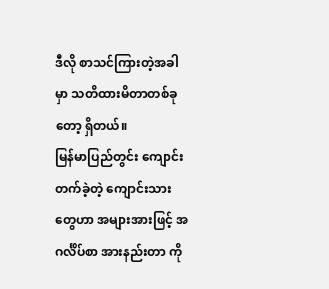ဒီလို စာသင်ကြားတဲ့အခါမှာ သတိထားမိတာတစ်ခုတော့ ရှိတယ်။
မြန်မာပြည်တွင်း ကျောင်းတက်ခဲ့တဲ့ ကျောင်းသားတွေဟာ အများအားဖြင့် အဂင်္လိပ်စာ အားနည်းတာ ကို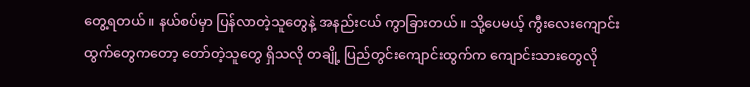တွေ့ရတယ်။ နယ်စပ်မှာ ပြန်လာတဲ့သူတွေနဲ့ အနည်းငယ် ကွာခြားတယ်။ သို့ပေမယ့် ကွီးလေးကျောင်းထွက်တွေကတော့ တော်တဲ့သူတွေ ရှိသလို တချို့ ပြည်တွင်းကျောင်းထွက်က ကျောင်းသားတွေလို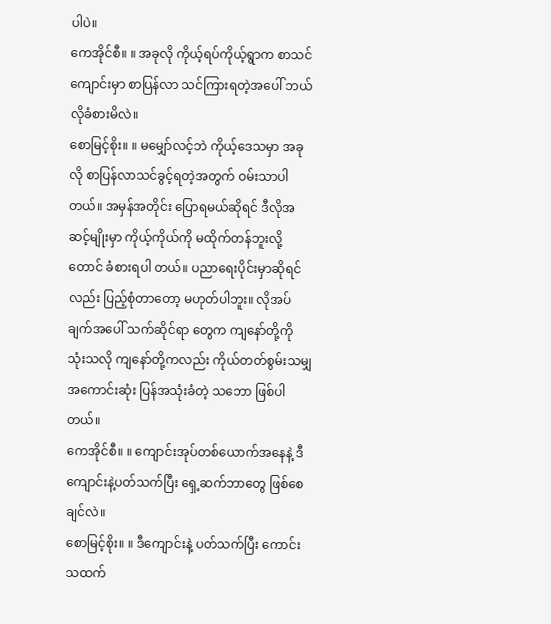ပါပဲ။
ကေအိုင်စီ။ ။ အခုလို ကိုယ့်ရပ်ကိုယ့်ရွာက စာသင်ကျောင်းမှာ စာပြန်လာ သင်ကြားရတဲ့အပေါ် ဘယ် လိုခံစားမိလဲ။
စောမြင့်စိုး။ ။ မမျှော်လင့်ဘဲ ကိုယ့်ဒေသမှာ အခုလို စာပြန်လာသင်ခွင့်ရတဲ့အတွက် ဝမ်းသာပါတယ်။ အမှန်အတိုင်း ပြောရမယ်ဆိုရင် ဒီလိုအဆင့်မျိုးမှာ ကိုယ့်ကိုယ်ကို မထိုက်တန်ဘူးလို့တောင် ခံစားရပါ တယ်။ ပညာရေးပိုင်းမှာဆိုရင်လည်း ပြည့်စုံတာတော့ မဟုတ်ပါဘူး။ လိုအပ်ချက်အပေါ် သက်ဆိုင်ရာ တွေက ကျနော်တို့ကို သုံးသလို ကျနော်တို့ကလည်း ကိုယ်တတ်စွမ်းသမျှ အကောင်းဆုံး ပြန်အသုံးခံတဲ့ သဘော ဖြစ်ပါတယ်။
ကေအိုင်စီ။ ။ ကျောင်းအုပ်တစ်ယောက်အနေနဲ့ ဒီကျောင်းနဲ့ပတ်သက်ပြီး ရှေ့ဆက်ဘာတွေ ဖြစ်စေချင်လဲ။
စောမြင့်စိုး။ ။ ဒီကျောင်းနဲ့ ပတ်သက်ပြီး ကောင်းသထက်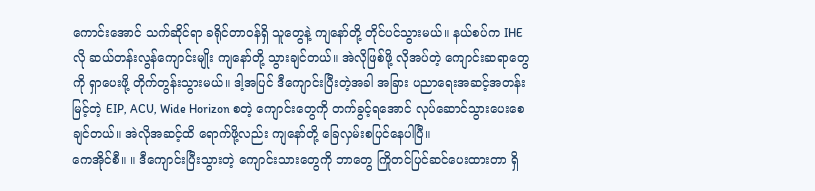ကောင်းအောင် သက်ဆိုင်ရာ ခရိုင်တာဝန်ရှိ သူတွေနဲ့ ကျနော်တို့ တိုင်ပင်သွားမယ်။ နယ်စပ်က IHE လို ဆယ်တန်းလွန်ကျောင်းမျိုး ကျနော်တို့ သွားချင်တယ်။ အဲလိုဖြစ်ဖို့ လိုအပ်တဲ့ ကျောင်းဆရာတွေကို ရှာပေးဖို့ တိုက်တွန်းသွားမယ်။ ဒါ့အပြင် ဒီကျောင်းပြီးတဲ့အခါ အခြား ပညာရေးအဆင့်အတန်းမြင့်တဲ့ EIP, ACU, Wide Horizon စတဲ့ ကျောင်းတွေကို တက်ခွင့်ရအောင် လုပ်ဆောင်သွားပေးစေချင်တယ်။ အဲလိုအဆင့်ထိ ရောက်ဖို့လည်း ကျနော်တို့ ခြေလှမ်းစပြင်နေပါပြီ။
ကေအိုင်စီ။ ။ ဒီကျောင်းပြီးသွားတဲ့ ကျောင်းသားတွေကို ဘာတွေ ကြိုတင်ပြင်ဆင်ပေးထားတာ ရှိ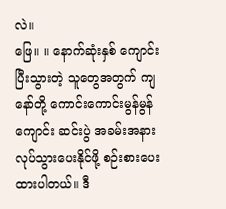လဲ။
ဖြေ။ ။ နောက်ဆုံးနှစ် ကျောင်းပြီးသွားတဲ့ သူတွေအတွက် ကျနော်တို့ ကောင်းကောင်းမွန်မွန် ကျောင်း ဆင်းပွဲ အခမ်းအနား လုပ်သွားပေးနိုင်ဖို့ စဉ်းစားပေးထားပါတယ်။ ဒီ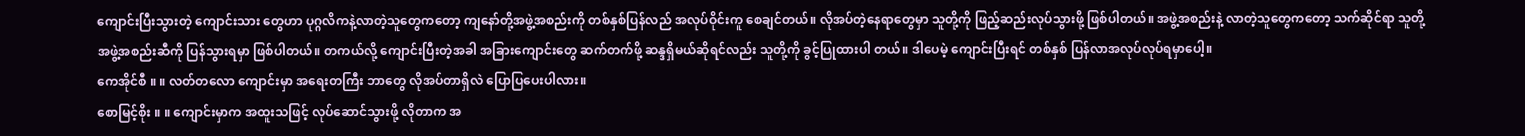ကျောင်းပြီးသွားတဲ့ ကျောင်းသား တွေဟာ ပုဂ္ဂလိကနဲ့လာတဲ့သူတွေကတော့ ကျနော်တို့အဖွဲ့အစည်းကို တစ်နှစ်ပြန်လည် အလုပ်ဝိုင်းကူ စေချင်တယ်။ လိုအပ်တဲ့နေရာတွေမှာ သူတို့ကို ဖြည့်ဆည်းလုပ်သွားဖို့ ဖြစ်ပါတယ်။ အဖွဲ့အစည်းနဲ့ လာတဲ့သူတွေကတော့ သက်ဆိုင်ရာ သူတို့အဖွဲ့အစည်းဆီကို ပြန်သွားရမှာ ဖြစ်ပါတယ်။ တကယ်လို့ ကျောင်းပြီးတဲ့အခါ အခြားကျောင်းတွေ ဆက်တက်ဖို့ ဆန္ဒရှိမယ်ဆိုရင်လည်း သူတို့ကို ခွင့်ပြုထားပါ တယ်။ ဒါပေမဲ့ ကျောင်းပြီးရင် တစ်နှစ် ပြန်လာအလုပ်လုပ်ရမှာပေါ့။
ကေအိုင်စီ ။ ။ လတ်တလော ကျောင်းမှာ အရေးတကြီး ဘာတွေ လိုအပ်တာရှိလဲ ပြောပြပေးပါလား။
စောမြင့်စိုး ။ ။ ကျောင်းမှာက အထူးသဖြင့် လုပ်ဆောင်သွားဖို့ လိုတာက အ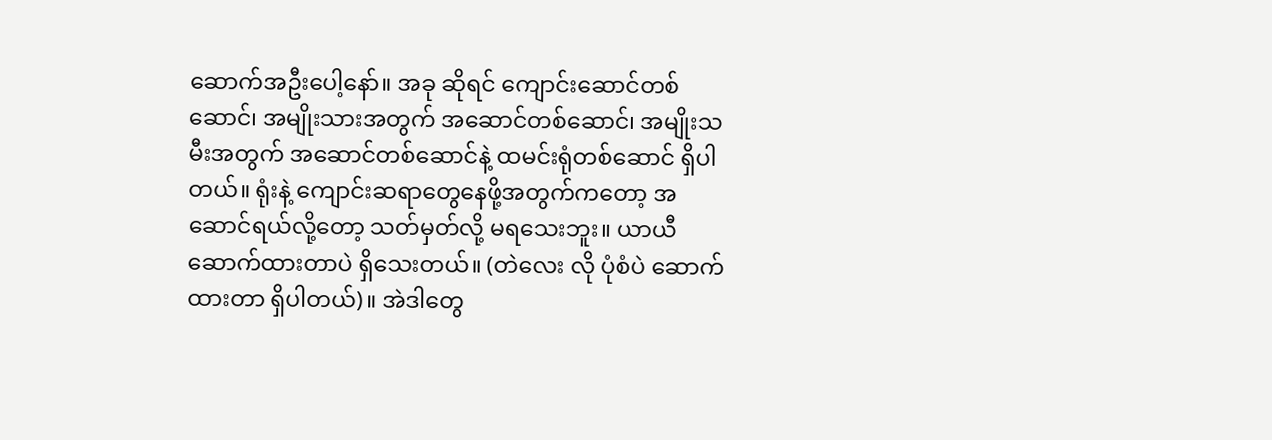ဆောက်အဦးပေါ့နော်။ အခု ဆိုရင် ကျောင်းဆောင်တစ်ဆောင်၊ အမျိုးသားအတွက် အဆောင်တစ်ဆောင်၊ အမျိုးသမီးအတွက် အဆောင်တစ်ဆောင်နဲ့ ထမင်းရုံတစ်ဆောင် ရှိပါတယ်။ ရုံးနဲ့ ကျောင်းဆရာတွေနေဖို့အတွက်ကတော့ အဆောင်ရယ်လို့တော့ သတ်မှတ်လို့ မရသေးဘူး။ ယာယီဆောက်ထားတာပဲ ရှိသေးတယ်။ (တဲလေး လို ပုံစံပဲ ဆောက်ထားတာ ရှိပါတယ်)။ အဲဒါတွေ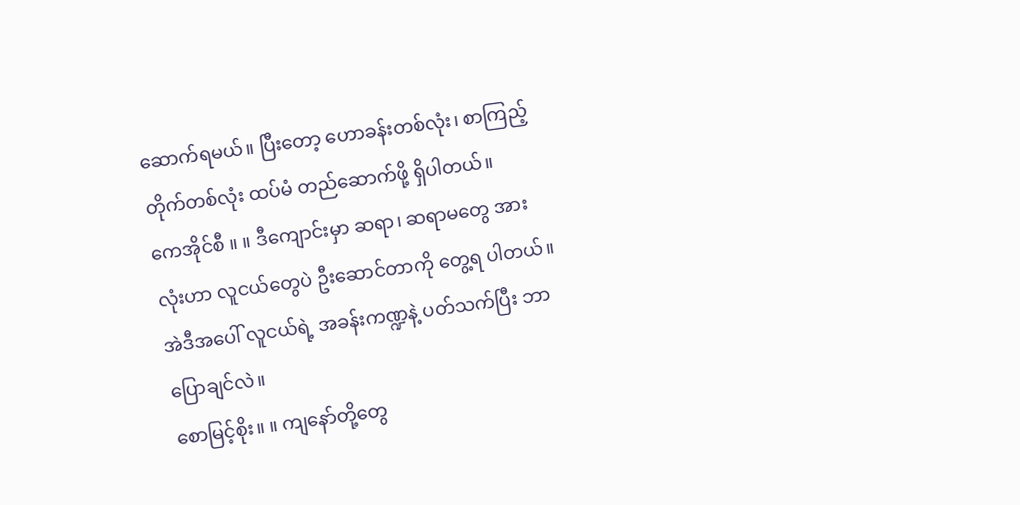ဆောက်ရမယ်။ ပြီးတော့ ဟောခန်းတစ်လုံး၊ စာကြည့် တိုက်တစ်လုံး ထပ်မံ တည်ဆောက်ဖို့ ရှိပါတယ်။
ကေအိုင်စီ ။ ။ ဒီကျောင်းမှာ ဆရာ၊ ဆရာမတွေ အားလုံးဟာ လူငယ်တွေပဲ ဦးဆောင်တာကို တွေ့ရ ပါတယ်။ အဲဒီအပေါ် လူငယ်ရဲ့ အခန်းကဏ္ဍနဲ့ ပတ်သက်ပြီး ဘာပြောချင်လဲ။
စောမြင့်စိုး။ ။ ကျနော်တို့တွေ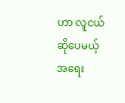ဟာ လူငယ်ဆိုပေမယ့် အရေး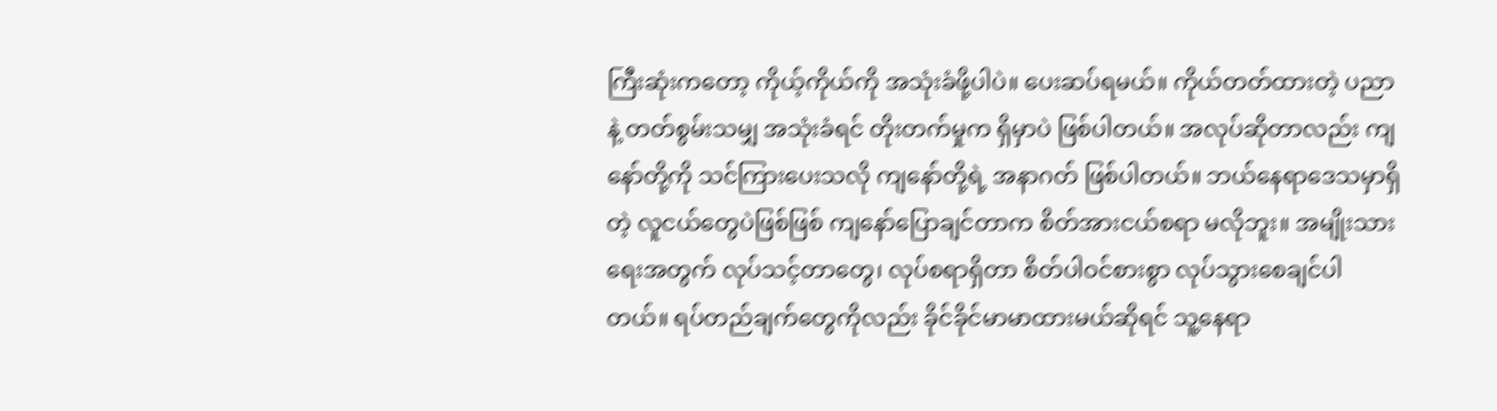ကြီးဆုံးကတော့ ကိုယ့်ကိုယ်ကို အသုံးခံဖို့ပါပဲ။ ပေးဆပ်ရမယ်။ ကိုယ်တတ်ထားတဲ့ ပညာနဲ့ တတ်စွမ်းသမျှ အသုံးခံရင် တိုးတက်မှုက ရှိမှာပဲ ဖြစ်ပါတယ်။ အလုပ်ဆိုတာလည်း ကျနော်တို့ကို သင်ကြားပေးသလို ကျနော်တို့ရဲ့ အနာဂတ် ဖြစ်ပါတယ်။ ဘယ်နေရာဒေသမှာရှိတဲ့ လူငယ်တွေပဲဖြစ်ဖြစ် ကျနော်ပြောချင်တာက စိတ်အားငယ်စရာ မလိုဘူး။ အမျိုးသားရေးအတွက် လုပ်သင့်တာတွေ၊ လုပ်စရာရှိတာ စိတ်ပါဝင်စားစွာ လုပ်သွားစေချင်ပါတယ်။ ရပ်တည်ချက်တွေကိုလည်း ခိုင်ခိုင်မာမာထားမယ်ဆိုရင် သူ့နေရာ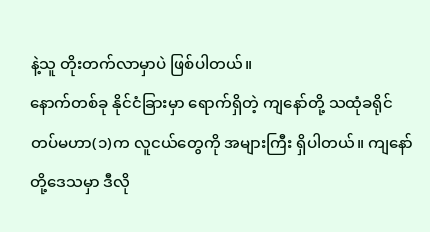နဲ့သူ တိုးတက်လာမှာပဲ ဖြစ်ပါတယ်။
နောက်တစ်ခု နိုင်ငံခြားမှာ ရောက်ရှိတဲ့ ကျနော်တို့ သထုံခရိုင် တပ်မဟာ(၁)က လူငယ်တွေကို အများကြီး ရှိပါတယ်။ ကျနော်တို့ဒေသမှာ ဒီလို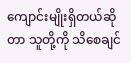ကျောင်းမျိုးရှိတယ်ဆိုတာ သူတို့ကို သိစေချင်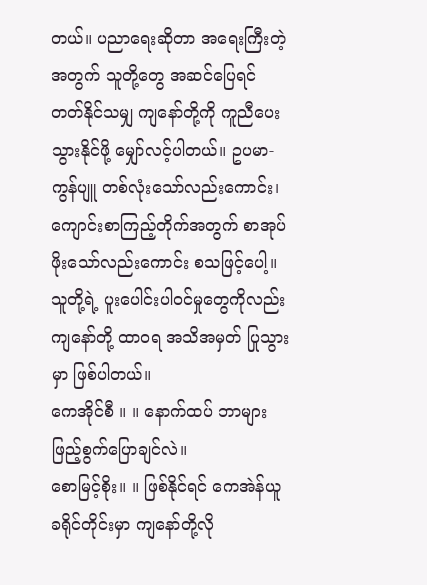တယ်။ ပညာရေးဆိုတာ အရေးကြီးတဲ့အတွက် သူတို့တွေ အဆင်ပြေရင် တတ်နိုင်သမျှ ကျနော်တို့ကို ကူညီပေးသွားနိုင်ဖို့ မျှော်လင့်ပါတယ်။ ဥပမာ- ကွန်ပျူ တစ်လုံးသော်လည်းကောင်း၊ ကျောင်းစာကြည့်တိုက်အတွက် စာအုပ်ဖိုးသော်လည်းကောင်း စသဖြင့်ပေါ့။ သူတို့ရဲ့ ပူးပေါင်းပါဝင်မှုတွေကိုလည်း ကျနော်တို့ ထာဝရ အသိအမှတ် ပြုသွားမှာ ဖြစ်ပါတယ်။
ကေအိုင်စီ ။ ။ နောက်ထပ် ဘာများ ဖြည့်စွက်ပြောချင်လဲ။
စောမြင့်စိုး။ ။ ဖြစ်နိုင်ရင် ကေအဲန်ယူ ခရိုင်တိုင်းမှာ ကျနော်တို့လို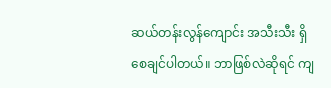ဆယ်တန်းလွန်ကျောင်း အသီးသီး ရှိစေချင်ပါတယ်။ ဘာဖြစ်လဲဆိုရင် ကျ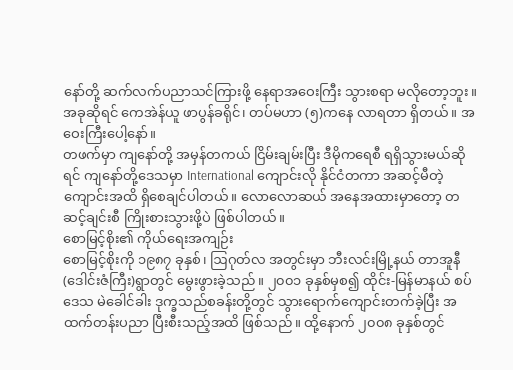နော်တို့ ဆက်လက်ပညာသင်ကြားဖို့ နေရာအဝေးကြီး သွားစရာ မလိုတော့ဘူး။ အခုဆိုရင် ကေအဲန်ယူ ဖာပွန်ခရိုင်၊ တပ်မဟာ (၅)ကနေ လာရတာ ရှိတယ်။ အဝေးကြီးပေါ့နော်။
တဖက်မှာ ကျနော်တို့ အမှန်တကယ် ငြိမ်းချမ်းပြီး ဒီမိုကရေစီ ရရှိသွားမယ်ဆိုရင် ကျနော်တို့ဒေသမှာ International ကျောင်းလို နိုင်ငံတကာ အဆင့်မီတဲ့ ကျောင်းအထိ ရှိစေချင်ပါတယ်။ လောလောဆယ် အနေအထားမှာတော့ တဆင့်ချင်းစီ ကြိုးစားသွားဖို့ပဲ ဖြစ်ပါတယ်။
စောမြင့်စိုး၏ ကိုယ်ရေးအကျဉ်း
စောမြင့်စိုးကို ၁၉၈၇ ခုနှစ်၊ ဩဂုတ်လ အတွင်းမှာ ဘီးလင်းမြို့နယ် တာအူနီ (ဒေါင်းဇံကြီး)ရွာတွင် မွေးဖွားခဲ့သည်။ ၂၀၀၁ ခုနှစ်မှစ၍ ထိုင်း-မြန်မာနယ် စပ်ဒေသ မဲခေါင်ခါး ဒုက္ခသည်စခန်းတို့တွင် သွားရောက်ကျောင်းတက်ခဲ့ပြီး အထက်တန်းပညာ ပြီးစီးသည့်အထိ ဖြစ်သည်။ ထို့နောက် ၂၀၀၈ ခုနှစ်တွင်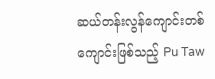ဆယ်တန်းလွန်ကျောင်းတစ်ကျောင်းဖြစ်သည့် Pu Taw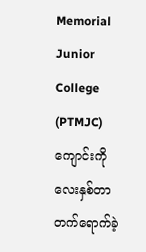Memorial Junior College (PTMJC) ကျောင်းကို လေးနှစ်တာ တက်ရောက်ခဲ့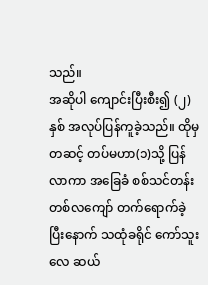သည်။
အဆိုပါ ကျောင်းပြီးစီး၍ (၂)နှစ် အလုပ်ပြန်ကူခဲ့သည်။ ထိုမှတဆင့် တပ်မဟာ(၁)သို့ ပြန်လာကာ အခြေခံ စစ်သင်တန်း တစ်လကျော် တက်ရောက်ခဲ့ ပြီးနောက် သထုံခရိုင် ကော်သူးလေ ဆယ်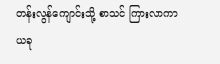တန်းလွန်ကျောင်းသို့ စာသင် ကြားလာကာ ယခု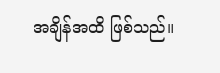အချိန်အထိ ဖြစ်သည်။